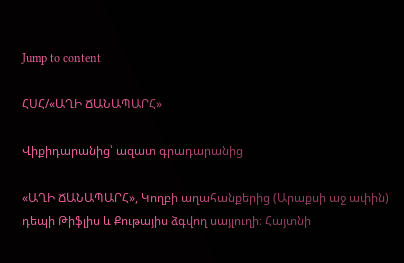Jump to content

ՀՍՀ/«ԱՂԻ ՃԱՆԱՊԱՐՀ»

Վիքիդարանից՝ ազատ գրադարանից

«ԱՂԻ ՃԱՆԱՊԱՐՀ», Կողբի աղահանքերից (Արաքսի աջ ափին) դեպի Թիֆլիս և Քութայիս ձգվող սայլուղի։ Հայտնի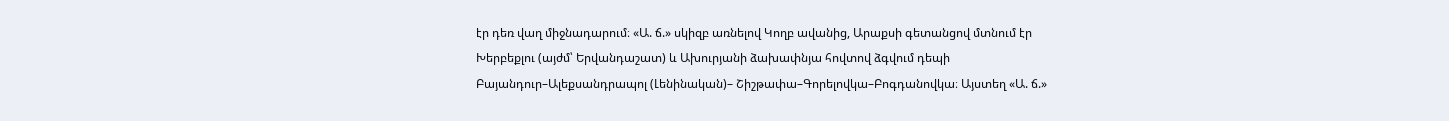էր դեռ վաղ միջնադարում։ «Ա. ճ.» սկիզբ առնելով Կողբ ավանից, Արաքսի գետանցով մտնում էր Խերբեքլու (այժմ՝ Երվանդաշատ) և Ախուրյանի ձախափնյա հովտով ձգվում դեպի Բայանդուր–Ալեքսանդրապոլ (Լենինական)– Շիշթափա–Գորելովկա–Բոգդանովկա։ Այստեղ «Ա. ճ.»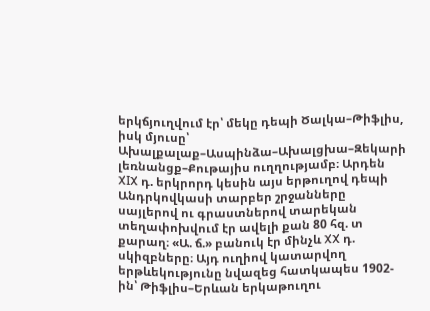երկճյուղվում էր՝ մեկը դեպի Ծալկա–Թիֆլիս, իսկ մյուսը՝ Ախալքալաք–Ասպինձա–Ախալցխա–Զեկարի լեռնանցք–Քութայիս ուղղությամբ։ Արդեն XIX դ. երկրորդ կեսին այս երթուղով դեպի Անդրկովկասի տարբեր շրջանները սայլերով ու գրաստներով տարեկան տեղափոխվում էր ավելի քան 80 հզ. տ քարաղ։ «Ա. ճ.» բանուկ էր մինչև XX դ. սկիզբները։ Այդ ուղիով կատարվող երթևեկությունը նվազեց հատկապես 1902-ին՝ Թիֆլիս–Երևան երկաթուղու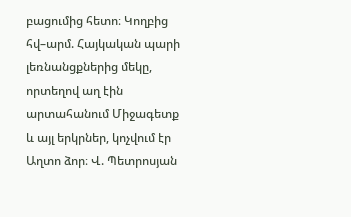բացումից հետո։ Կողբից հվ–արմ. Հայկական պարի լեռնանցքներից մեկը, որտեղով աղ էին արտահանում Միջագետք և այլ երկրներ, կոչվում էր Աղտո ձոր։ Վ. Պետրոսյան